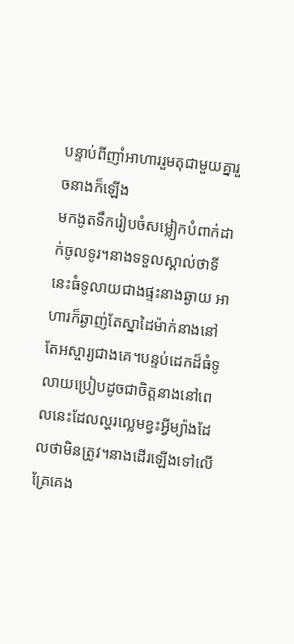បន្ទាប់ពីញាំអាហាររួមតុជាមួយគ្នារួចនាងក៏ឡើង
មកងូតទឹករៀបចំសម្លៀកបំពាក់ដាក់ចូលទូរ។នាងទទួលស្គាល់ថាទីនេះធំទូលាយជាងផ្ទះនាងឆ្ងាយ អាហារក៏ឆ្ងាញ់តែស្នាដៃម៉ាក់នាងនៅតែអស្ចារ្យជាងគេ។បន្ទប់ដេកដ៏ធំទូលាយប្រៀបដូចជាចិត្តនាងនៅពេលនេះដែលល្ហរល្លេមខ្វះអ្វីម្យ៉ាងដែលថាមិនត្រូវ។នាងដើរឡើងទៅលើគ្រែគេង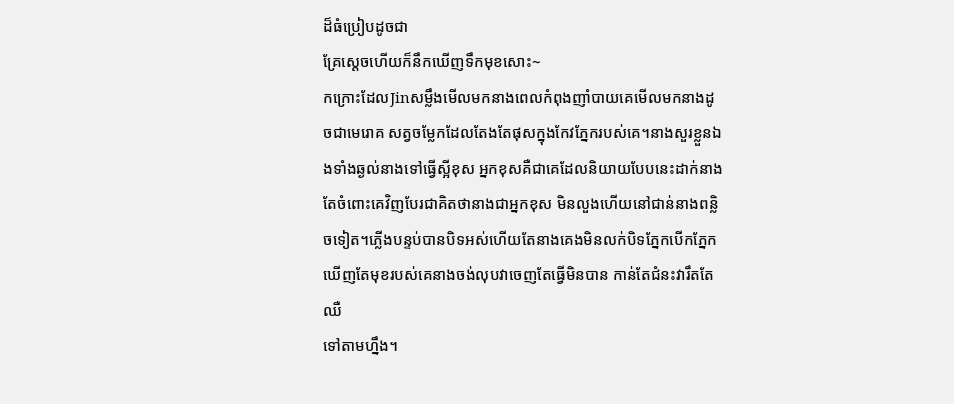ដ៏ធំប្រៀបដូចជា
គ្រែស្តេចហើយក៏នឹកឃើញទឹកមុខសោះ~
កក្រោះដែលJinសម្លឹងមើលមកនាងពេលកំពុងញាំបាយគេមើលមកនាងដូចជាមេរោគ សត្វចម្លែកដែលតែងតែផុសក្នុងកែវភ្នែករបស់គេ។នាងសួរខ្លួនឯងទាំងឆ្ងល់នាងទៅធ្វើស្អីខុស អ្នកខុសគឺជាគេដែលនិយាយបែបនេះដាក់នាង តែចំពោះគេវិញបែរជាគិតថានាងជាអ្នកខុស មិនលួងហើយនៅជាន់នាងពន្លិចទៀត។ភ្លើងបន្ទប់បានបិទអស់ហើយតែនាងគេងមិនលក់បិទភ្នែកបើកភ្នែកឃើញតែមុខរបស់គេនាងចង់លុបវាចេញតែធ្វើមិនបាន កាន់តែជំនះវារឹតតែឈឺ
ទៅតាមហ្នឹង។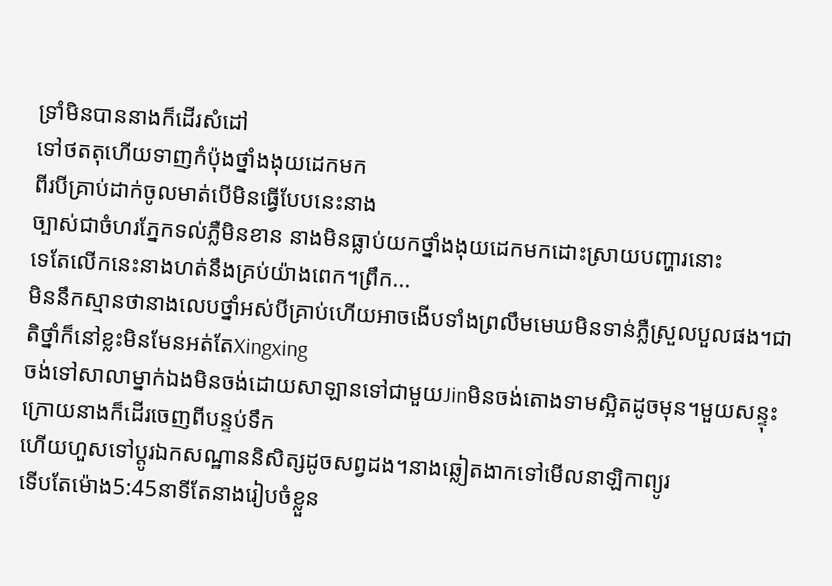ទ្រាំមិនបាននាងក៏ដើរសំដៅ
ទៅថតតុហើយទាញកំប៉ុងថ្នាំងងុយដេកមក
ពីរបីគ្រាប់ដាក់ចូលមាត់បើមិនធ្វើបែបនេះនាង
ច្បាស់ជាចំហរភ្នែកទល់ភ្លឺមិនខាន នាងមិនធ្លាប់យកថ្នាំងងុយដេកមកដោះស្រាយបញ្ហារនោះ
ទេតែលើកនេះនាងហត់នឹងគ្រប់យ៉ាងពេក។ព្រឹក...
មិននឹកស្មានថានាងលេបថ្នាំអស់បីគ្រាប់ហើយអាចងើបទាំងព្រលឹមមេឃមិនទាន់ភ្លឺស្រួលបួលផង។ជាតិថ្នាំក៏នៅខ្លះមិនមែនអត់តែXingxing
ចង់ទៅសាលាម្នាក់ឯងមិនចង់ដោយសាឡានទៅជាមួយJinមិនចង់តោងទាមស្អិតដូចមុន។មួយសន្ទុះក្រោយនាងក៏ដើរចេញពីបន្ទប់ទឹក
ហើយហួសទៅប្តូរឯកសណ្ឋាននិសិត្សដូចសព្វដង។នាងឆ្លៀតងាកទៅមើលនាឡិកាព្យូរ
ទើបតែម៉ោង5:45នាទីតែនាងរៀបចំខ្លួន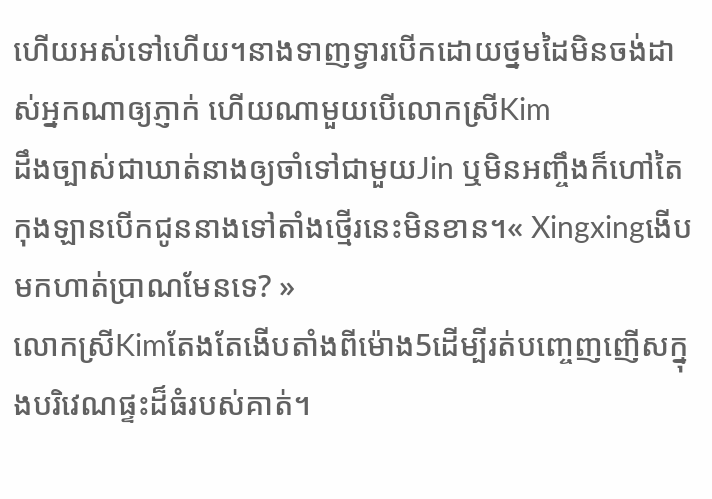ហើយអស់ទៅហើយ។នាងទាញទ្វារបើកដោយថ្នមដៃមិនចង់ដាស់អ្នកណាឲ្យភ្ញាក់ ហើយណាមួយបើលោកស្រីKim
ដឹងច្បាស់ជាឃាត់នាងឲ្យចាំទៅជាមួយJin ឬមិនអញ្ចឹងក៏ហៅតៃកុងឡានបើកជូននាងទៅតាំងថ្មើរនេះមិនខាន។« Xingxingងើបមកហាត់ប្រាណមែនទេ? »
លោកស្រីKimតែងតែងើបតាំងពីម៉ោង5ដើម្បីរត់បញ្ចេញញើសក្នុងបរិវេណផ្ទះដ៏ធំរបស់គាត់។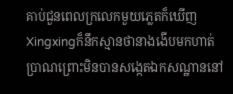គាប់ជួនពេលក្រលេកមួយភ្លេតក៏ឃើញ
Xingxingក៏នឹកស្មានថានាងងើបមកហាត់
ប្រាណព្រោះមិនបានសង្កេតឯកសណ្ឋាននៅ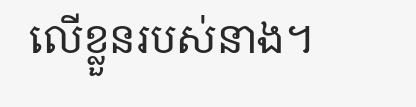លើខ្លួនរបស់នាង។